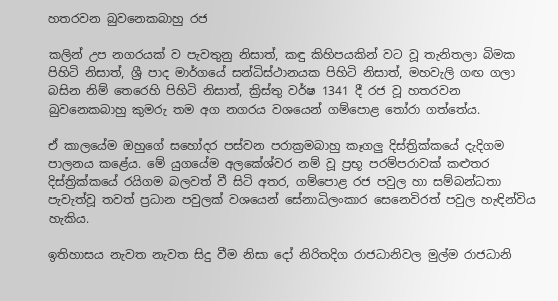හතරවන බුවනෙකබාහු රජ

කලින් උප නගරයක් ව පැවතුනු නිසාත්, කඳු කිහිපයකින් වට වූ තැනිතලා බිමක පිහිටි නිසාත්, ශ්‍රී පාද මාර්ගයේ සන්ධිස්ථානයක පිහිටි නිසාත්, මහවැලි ගඟ ගලා බසින නිම් තෙරෙහි පිහිටි නිසාත්, ක්‍රිස්තු වර්ෂ 1341 දී රජ වූ හතරවන බුවනෙකබාහු කුමරු තම අග නගරය වශයෙන් ගම්පොළ තෝරා ගත්තේය.

ඒ කාලයේම ඔහුගේ සහෝදර පස්වන පරාක්‍රමබාහු කෑගලු දිස්ත්‍රික්කයේ දැදිගම පාලනය කළේය. මේ යුගයේම අලකේශ්වර නම් වූ ප්‍රභූ පරම්පරාවක් කළුතර දිස්ත්‍රික්කයේ රයිගම බලවත් වී සිටි අතර, ගම්පොළ රජ පවුල හා සම්බන්ධතා පැවැත්වූ තවත් ප්‍රධාන පවුලක් වශයෙන් සේනාධිලංකාර සෙනෙවිරත් පවුල හැඳින්විය හැකිය.

ඉතිහාසය නැවත නැවත සිදු වීම නිසා දෝ නිරිතදිග රාජධානිවල මුල්ම රාජධානි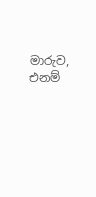මාරුව, එනම්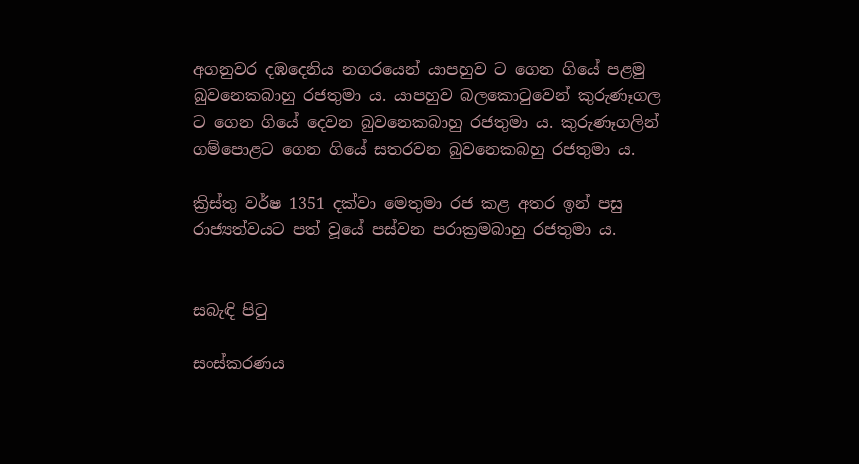අගනුවර දඹදෙනිය නගරයෙන් යාපහුව ට ගෙන ගියේ පළමු බුවනෙකබාහු රජතුමා ය. යාපහුව බලකොටුවෙන් කුරුණෑගල ට ගෙන ගියේ දෙවන බුවනෙකබාහු රජතුමා ය. කුරුණෑගලින් ගම්පොළට ගෙන ගියේ සතරවන බුවනෙකබහු රජතුමා ය.

ක්‍රිස්තු වර්ෂ 1351 දක්වා මෙතුමා රජ කළ අතර ඉන් පසු රාජ්‍යත්වයට පත් වූයේ පස්වන පරාක්‍රමබාහු රජතුමා ය.


සබැඳි පිටු

සංස්කරණය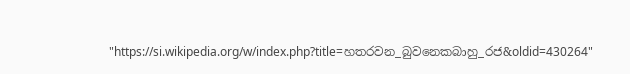"https://si.wikipedia.org/w/index.php?title=හතරවන_බුවනෙකබාහු_රජ&oldid=430264"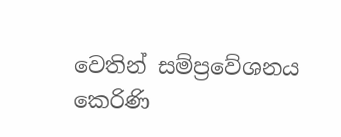වෙතින් සම්ප්‍රවේශනය කෙරිණි